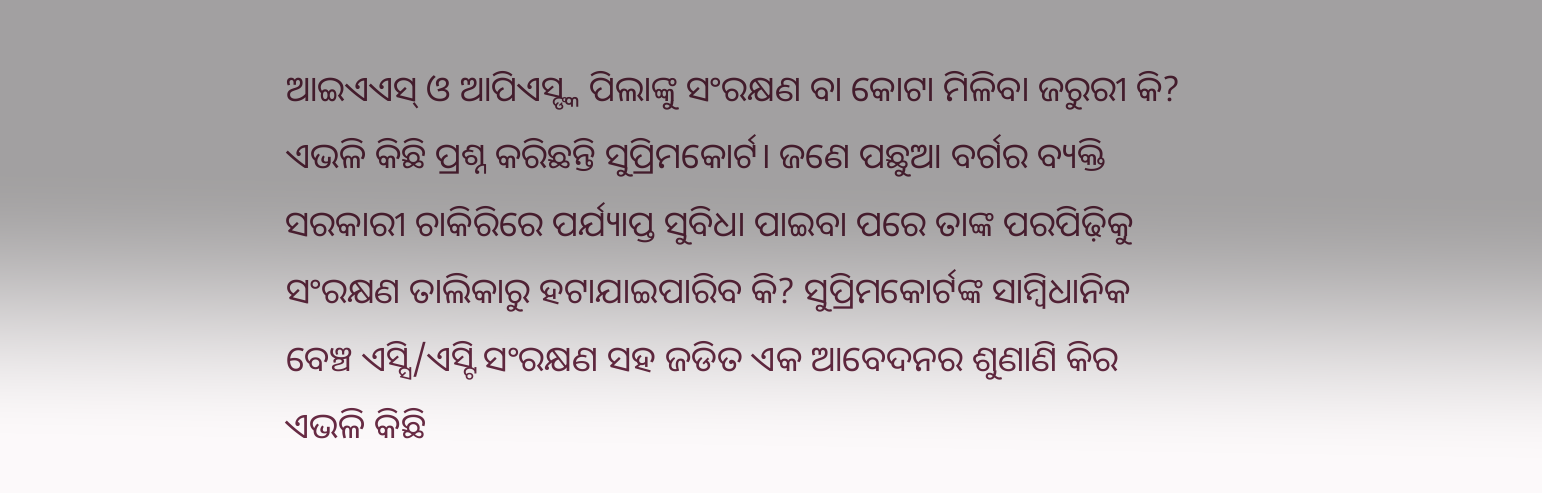ଆଇଏଏସ୍ ଓ ଆପିଏସ୍ଙ୍କ ପିଲାଙ୍କୁ ସଂରକ୍ଷଣ ବା କୋଟା ମିଳିବା ଜରୁରୀ କି? ଏଭଳି କିଛି ପ୍ରଶ୍ନ କରିଛନ୍ତି ସୁପ୍ରିମକୋର୍ଟ। ଜଣେ ପଛୁଆ ବର୍ଗର ବ୍ୟକ୍ତି ସରକାରୀ ଚାକିରିରେ ପର୍ଯ୍ୟାପ୍ତ ସୁବିଧା ପାଇବା ପରେ ତାଙ୍କ ପରପିଢ଼ିକୁ ସଂରକ୍ଷଣ ତାଲିକାରୁ ହଟାଯାଇପାରିବ କି? ସୁପ୍ରିମକୋର୍ଟଙ୍କ ସାମ୍ବିଧାନିକ ବେଞ୍ଚ ଏସ୍ସି/ଏସ୍ଟି ସଂରକ୍ଷଣ ସହ ଜଡିତ ଏକ ଆବେଦନର ଶୁଣାଣି କିର ଏଭଳି କିଛି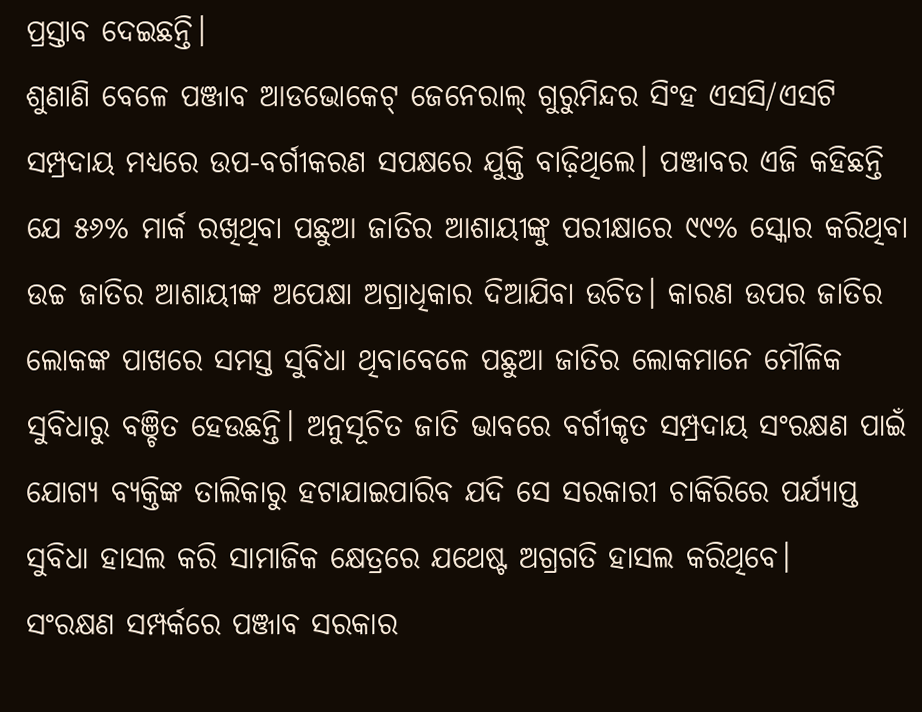ପ୍ରସ୍ତାବ ଦେଇଛନ୍ତି।
ଶୁଣାଣି ବେଳେ ପଞ୍ଜାବ ଆଡଭୋକେଟ୍ ଜେନେରାଲ୍ ଗୁରୁମିନ୍ଦର ସିଂହ ଏସସି/ଏସଟି ସମ୍ପ୍ରଦାୟ ମଧ୍ୟରେ ଉପ-ବର୍ଗୀକରଣ ସପକ୍ଷରେ ଯୁକ୍ତି ବାଢ଼ିଥିଲେ। ପଞ୍ଜାବର ଏଜି କହିଛନ୍ତି ଯେ ୫୬% ମାର୍କ ରଖିଥିବା ପଛୁଆ ଜାତିର ଆଶାୟୀଙ୍କୁ ପରୀକ୍ଷାରେ ୯୯% ସ୍କୋର କରିଥିବା ଉଚ୍ଚ ଜାତିର ଆଶାୟୀଙ୍କ ଅପେକ୍ଷା ଅଗ୍ରାଧିକାର ଦିଆଯିବା ଉଚିତ। କାରଣ ଉପର ଜାତିର ଲୋକଙ୍କ ପାଖରେ ସମସ୍ତ ସୁବିଧା ଥିବାବେଳେ ପଛୁଆ ଜାତିର ଲୋକମାନେ ମୌଳିକ ସୁବିଧାରୁ ବଞ୍ଚିତ ହେଉଛନ୍ତି। ଅନୁସୂଚିତ ଜାତି ଭାବରେ ବର୍ଗୀକୃତ ସମ୍ପ୍ରଦାୟ ସଂରକ୍ଷଣ ପାଇଁ ଯୋଗ୍ୟ ବ୍ୟକ୍ତିଙ୍କ ତାଲିକାରୁ ହଟାଯାଇପାରିବ ଯଦି ସେ ସରକାରୀ ଚାକିରିରେ ପର୍ଯ୍ୟାପ୍ତ ସୁବିଧା ହାସଲ କରି ସାମାଜିକ କ୍ଷେତ୍ରରେ ଯଥେଷ୍ଟ ଅଗ୍ରଗତି ହାସଲ କରିଥିବେ।
ସଂରକ୍ଷଣ ସମ୍ପର୍କରେ ପଞ୍ଜାବ ସରକାର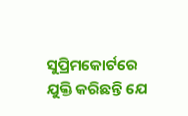ସୁପ୍ରିମକୋର୍ଟରେ ଯୁକ୍ତି କରିଛନ୍ତି ଯେ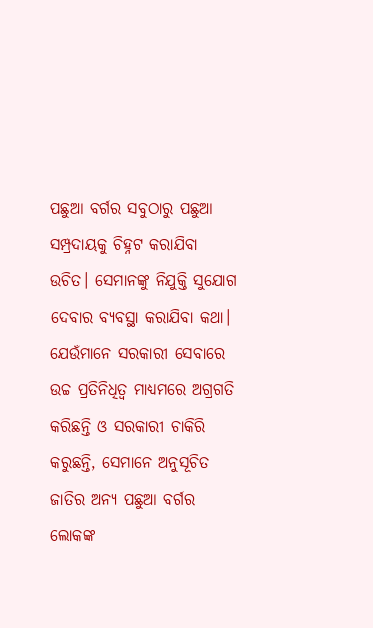ପଛୁଆ ବର୍ଗର ସବୁଠାରୁ ପଛୁଆ ସମ୍ପ୍ରଦାୟକୁ ଚିହ୍ନଟ କରାଯିବା ଉଚିତ। ସେମାନଙ୍କୁ ନିଯୁକ୍ତି ସୁଯୋଗ ଦେବାର ବ୍ୟବସ୍ଥା କରାଯିବା କଥା। ଯେଉଁମାନେ ସରକାରୀ ସେବାରେ ଉଚ୍ଚ ପ୍ରତିନିଧିତ୍ୱ ମାଧ୍ୟମରେ ଅଗ୍ରଗତି କରିଛନ୍ତି ଓ ସରକାରୀ ଚାକିରି କରୁଛନ୍ତି, ସେମାନେ ଅନୁସୂଚିତ ଜାତିର ଅନ୍ୟ ପଛୁଆ ବର୍ଗର ଲୋକଙ୍କ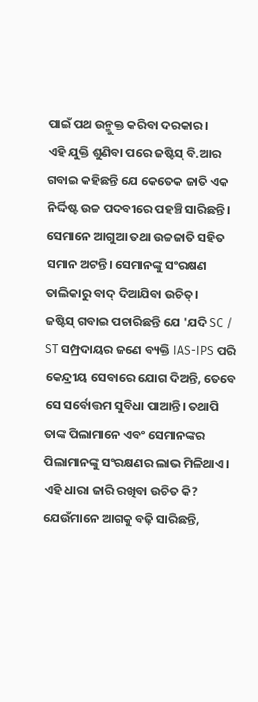ପାଇଁ ପଥ ଉନ୍ମୁକ୍ତ କରିବା ଦରକାର।
ଏହି ଯୁକ୍ତି ଶୁଣିବା ପରେ ଜଷ୍ଟିସ୍ ବି.ଆର ଗବାଇ କହିଛନ୍ତି ଯେ କେତେକ ଜାତି ଏକ ନିର୍ଦ୍ଦିଷ୍ଟ ଉଚ୍ଚ ପଦବୀରେ ପହଞ୍ଚି ସାରିଛନ୍ତି। ସେମାନେ ଆଗୁଆ ତଥା ଉଚ୍ଚଜାତି ସହିତ ସମାନ ଅଟନ୍ତି। ସେମାନଙ୍କୁ ସଂରକ୍ଷଣ ତାଲିକାରୁ ବାଦ୍ ଦିଆଯିବା ଉଚିତ୍।
ଜଷ୍ଟିସ୍ ଗବାଇ ପଚାରିଛନ୍ତି ଯେ 'ଯଦି SC / ST ସମ୍ପ୍ରଦାୟର ଜଣେ ବ୍ୟକ୍ତି IAS-IPS ପରି କେନ୍ଦ୍ରୀୟ ସେବାରେ ଯୋଗ ଦିଅନ୍ତି, ତେବେ ସେ ସର୍ବୋତ୍ତମ ସୁବିଧା ପାଆନ୍ତି। ତଥାପି ତାଙ୍କ ପିଲାମାନେ ଏବଂ ସେମାନଙ୍କର ପିଲାମାନଙ୍କୁ ସଂରକ୍ଷଣର ଲାଭ ମିଳିଥାଏ। ଏହି ଧାରା ଜାରି ରଖିବା ଉଚିତ କି? ଯେଉଁମାନେ ଆଗକୁ ବଢ଼ି ସାରିଛନ୍ତି,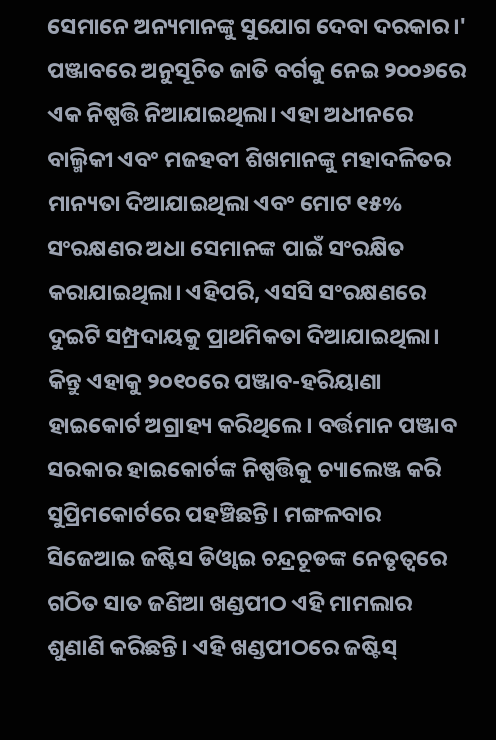ସେମାନେ ଅନ୍ୟମାନଙ୍କୁ ସୁଯୋଗ ଦେବା ଦରକାର।'
ପଞ୍ଜାବରେ ଅନୁସୂଚିତ ଜାତି ବର୍ଗକୁ ନେଇ ୨୦୦୬ରେ ଏକ ନିଷ୍ପତ୍ତି ନିଆଯାଇଥିଲା। ଏହା ଅଧୀନରେ ବାଲ୍ମିକୀ ଏବଂ ମଜହବୀ ଶିଖମାନଙ୍କୁ ମହାଦଳିତର ମାନ୍ୟତା ଦିଆଯାଇଥିଲା ଏବଂ ମୋଟ ୧୫% ସଂରକ୍ଷଣର ଅଧା ସେମାନଙ୍କ ପାଇଁ ସଂରକ୍ଷିତ କରାଯାଇଥିଲା। ଏହିପରି, ଏସସି ସଂରକ୍ଷଣରେ ଦୁଇଟି ସମ୍ପ୍ରଦାୟକୁ ପ୍ରାଥମିକତା ଦିଆଯାଇଥିଲା। କିନ୍ତୁ ଏହାକୁ ୨୦୧୦ରେ ପଞ୍ଜାବ-ହରିୟାଣା ହାଇକୋର୍ଟ ଅଗ୍ରାହ୍ୟ କରିଥିଲେ। ବର୍ତ୍ତମାନ ପଞ୍ଜାବ ସରକାର ହାଇକୋର୍ଟଙ୍କ ନିଷ୍ପତ୍ତିକୁ ଚ୍ୟାଲେଞ୍ଜ କରି ସୁପ୍ରିମକୋର୍ଟରେ ପହଞ୍ଚିଛନ୍ତି। ମଙ୍ଗଳବାର ସିଜେଆଇ ଜଷ୍ଟିସ ଡିଓ୍ୱାଇ ଚନ୍ଦ୍ରଚୂଡଙ୍କ ନେତୃତ୍ୱରେ ଗଠିତ ସାତ ଜଣିଆ ଖଣ୍ଡପୀଠ ଏହି ମାମଲାର ଶୁଣାଣି କରିଛନ୍ତି। ଏହି ଖଣ୍ଡପୀଠରେ ଜଷ୍ଟିସ୍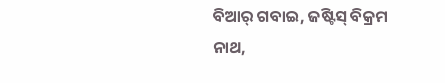ବିଆର୍ ଗବାଇ, ଜଷ୍ଟିସ୍ ବିକ୍ରମ ନାଥ,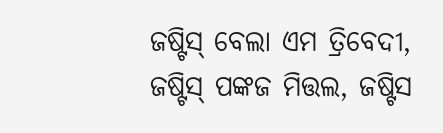ଜଷ୍ଟିସ୍ ବେଲା ଏମ ତ୍ରିବେଦୀ, ଜଷ୍ଟିସ୍ ପଙ୍କଜ ମିତ୍ତଲ, ଜଷ୍ଟିସ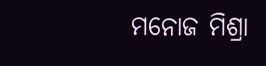ମନୋଜ ମିଶ୍ରା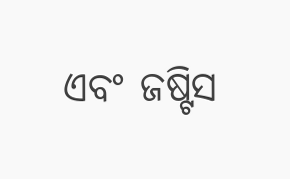ଏବଂ ଜଷ୍ଟିସ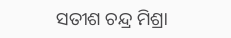ସତୀଶ ଚନ୍ଦ୍ର ମିଶ୍ରା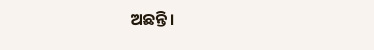ଅଛନ୍ତି।